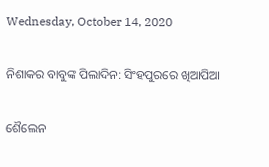Wednesday, October 14, 2020

ନିଶାକର ବାବୁଙ୍କ ପିଲାଦିନ: ସିଂହପୁରରେ ଖିଆପିଆ

ଶୈଲେନ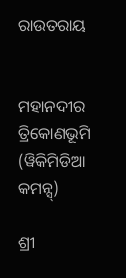ରାଉତରାୟ


ମହାନଦୀର ତ୍ରିକୋଣଭୂମି (ୱିକିମିଡିଆ କମନ୍ସ୍)

ଶ୍ରୀ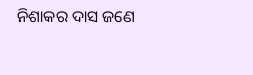ନିଶାକର ଦାସ ଜଣେ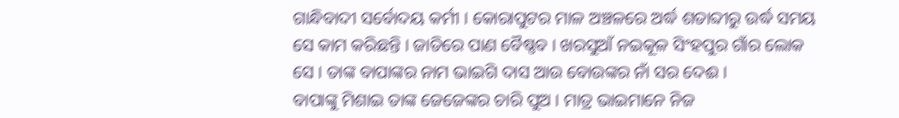ଗାନ୍ଧିବାଦୀ ସର୍ବୋଦୟ କର୍ମୀ । କୋରାପୁଟର ମାଳ ଅଞ୍ଚଳରେ ଅର୍ଦ୍ଧ ଶତାବ୍ଦୀରୁ ଉର୍ଦ୍ଧ ସମୟ ସେ କାମ କରିଛନ୍ତି । ଜାତିରେ ପାଣ ବୈଷ୍ଣବ । ଖରସୁଆଁ ନଇକୂଳ ସିଂହପୁର ଗାଁର ଲୋକ ସେ । ତାଙ୍କ ବାପାଙ୍କର ନାମ ଭାଇଗି ଦାସ ଆଉ ବୋଉଙ୍କର ନାଁ ସର ଦେଈ ।
ବାପାଙ୍କୁ ମିଶାଇ ତାଙ୍କ ଜେଜେଙ୍କର ଚାରି ପୁଅ । ମାତ୍ର ଭାଇମାନେ ନିଜ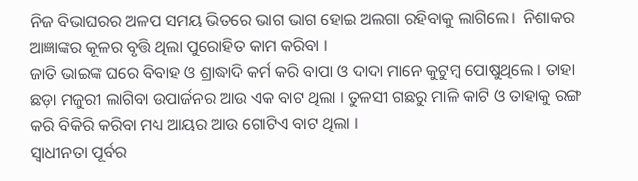ନିଜ ବିଭାଘରର ଅଳପ ସମୟ ଭିତରେ ଭାଗ ଭାଗ ହୋଇ ଅଲଗା ରହିବାକୁ ଲାଗିଲେ।  ନିଶାକର ଆଜ୍ଞାଙ୍କର କୂଳର ବୃତ୍ତି ଥିଲା ପୁରୋହିତ କାମ କରିବା ।
ଜାତି ଭାଇଙ୍କ ଘରେ ବିବାହ ଓ ଶ୍ରାଦ୍ଧାଦି କର୍ମ କରି ବାପା ଓ ଦାଦା ମାନେ କୁଟୁମ୍ବ ପୋଷୁଥିଲେ । ତାହା ଛଡ଼ା ମଜୁରୀ ଲାଗିବା ଉପାର୍ଜନର ଆଉ ଏକ ବାଟ ଥିଲା । ତୁଳସୀ ଗଛରୁ ମାଳି କାଟି ଓ ତାହାକୁ ରଙ୍ଗ କରି ବିକିରି କରିବା ମଧ୍ୟ ଆୟର ଆଉ ଗୋଟିଏ ବାଟ ଥିଲା ।
ସ୍ୱାଧୀନତା ପୂର୍ବର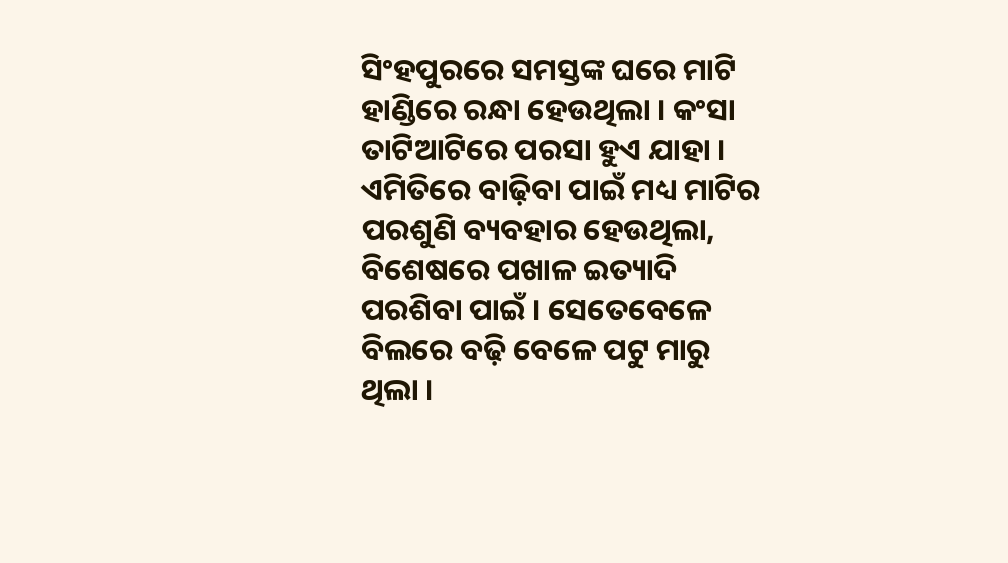ସିଂହପୁରରେ ସମସ୍ତଙ୍କ ଘରେ ମାଟି ହାଣ୍ଡିରେ ରନ୍ଧା ହେଉଥିଲା । କଂସା ତାଟିଆଟିରେ ପରସା ହୁଏ ଯାହା । ଏମିତିରେ ବାଢ଼ିବା ପାଇଁ ମଧ୍ୟ ମାଟିର ପରଶୁଣି ବ୍ୟବହାର ହେଉଥିଲା, ବିଶେଷରେ ପଖାଳ ଇତ୍ୟାଦି ପରଶିବା ପାଇଁ । ସେତେବେଳେ ବିଲରେ ବଢ଼ି ବେଳେ ପଟୁ ମାରୁ ଥିଲା ।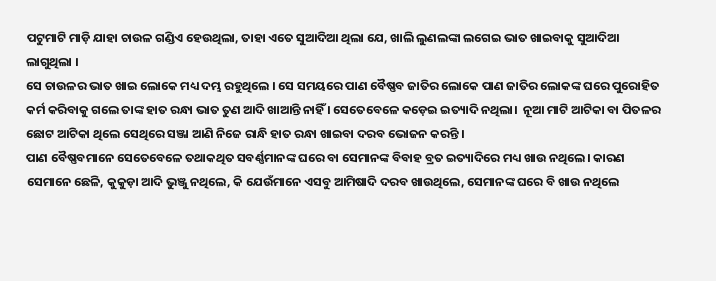ପଟୁମାଟି ମାଡ଼ି ଯାହା ଚାଉଳ ଗଣ୍ଡିଏ ହେଉଥିଲା, ତାହା ଏତେ ସୁଆଦିଆ ଥିଲା ଯେ, ଖାଲି ଲୁଣଲଙ୍କା ଲଗେଇ ଭାତ ଖାଇବାକୁ ସୁଆଦିଆ ଲାଗୁଥିଲା ।
ସେ ଚାଉଳର ଭାତ ଖାଇ ଲୋକେ ମଧ୍ୟ ଦମ୍ଭ ରହୁଥିଲେ । ସେ ସମୟରେ ପାଣ ବୈଷ୍ଣବ ଜାତିର ଲୋକେ ପାଣ ଜାତିର ଲୋକଙ୍କ ଘରେ ପୁରୋହିତ କର୍ମ କରିବାକୁ ଗଲେ ତାଙ୍କ ହାତ ରନ୍ଧା ଭାତ ତୁଣ ଆଦି ଖାଆନ୍ତି ନାହିଁ । ସେତେବେଳେ କଡ଼େଇ ଇତ୍ୟାଦି ନଥିଲା।  ନୂଆ ମାଟି ଆଟିକା ବା ପିତଳର ଛୋଟ ଆଟିକା ଥିଲେ ସେଥିରେ ସଞ୍ଜା ଆଣି ନିଜେ ରାନ୍ଧି ହାତ ରନ୍ଧା ଖାଇବା ଦରବ ଭୋଜନ କରନ୍ତି ।
ପାଣ ବୈଷ୍ଣବମାନେ ସେତେବେଳେ ତଥାକଥିତ ସବର୍ଣ୍ଣମାନଙ୍କ ଘରେ ବା ସେମାନଙ୍କ ବିବାହ ବ୍ରତ ଇତ୍ୟାଦିରେ ମଧ୍ୟ ଖାଉ ନଥିଲେ। କାରଣ ସେମାନେ ଛେଳି, କୁକୁଡ଼ା ଆଦି ଭୁଞ୍ଜୁ ନଥିଲେ, କି ଯେଉଁମାନେ ଏସବୁ ଆମିଷାଦି ଦରବ ଖାଉଥିଲେ, ସେମାନଙ୍କ ଘରେ ବି ଖାଉ ନଥିଲେ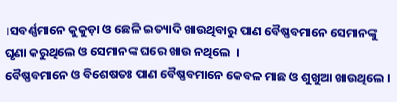।ସବର୍ଣ୍ଣମାନେ କୁକୁଡ଼ା ଓ ଛେଳି ଇତ୍ୟାଦି ଖାଉଥିବାରୁ ପାଣ ବୈଷ୍ଣବମାନେ ସେମାନଙ୍କୁ ଘୃଣା କରୁଥିଲେ ଓ ସେମାନଙ୍କ ଘରେ ଖାଉ ନଥିଲେ  ।
ବୈଷ୍ଣବମାନେ ଓ ବିଶେଷତଃ ପାଣ ବୈଷ୍ଣବମାନେ କେବଳ ମାଛ ଓ ଶୁଖୁଆ ଖାଉଥିଲେ ।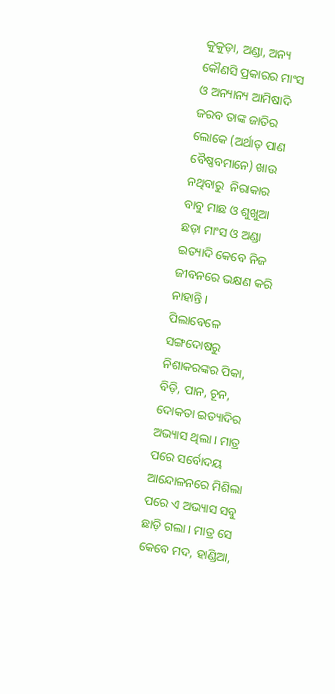କୁକୁଡ଼ା, ଅଣ୍ଡା, ଅନ୍ୟ କୌଣସି ପ୍ରକାରର ମାଂସ ଓ ଅନ୍ୟାନ୍ୟ ଆମିଷାଦି ଜରବ ତାଙ୍କ ଜାତିର ଲୋକେ (ଅର୍ଥାତ୍ ପାଣ ବୈଷ୍ଣବମାନେ) ଖାଉ ନଥିବାରୁ  ନିରାକାର ବାବୁ ମାଛ ଓ ଶୁଖୁଆ ଛଡ଼ା ମାଂସ ଓ ଅଣ୍ଡା ଇତ୍ୟାଦି କେବେ ନିଜ ଜୀବନରେ ଭକ୍ଷଣ କରି ନାହାନ୍ତି ।
ପିଲାବେଳେ ସଙ୍ଗଦୋଷରୁ ନିଶାକରଙ୍କର ପିକା, ବିଡ଼ି, ପାନ, ଚୂନ, ଦୋକତା ଇତ୍ୟାଦିର ଅଭ୍ୟାସ ଥିଲା । ମାତ୍ର ପରେ ସର୍ବୋଦୟ ଆନ୍ଦୋଳନରେ ମିଶିଲା ପରେ ଏ ଅଭ୍ୟାସ ସବୁ ଛାଡ଼ି ଗଲା । ମାତ୍ର ସେ କେବେ ମଦ, ହାଣ୍ଡିଆ,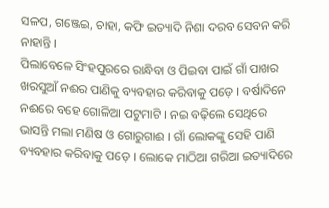ସଳପ, ଗଞ୍ଜେଇ, ଚାହା, କଫି ଇତ୍ୟାଦି ନିଶା ଦରବ ସେବନ କରି ନାହାନ୍ତି ।
ପିଲାବେଳେ ସିଂହପୁରରେ ରାନ୍ଧିବା ଓ ପିଇବା ପାଇଁ ଗାଁ ପାଖର ଖରସୁଆଁ ନଈର ପାଣିକୁ ବ୍ୟବହାର କରିବାକୁ ପଡ଼େ । ବର୍ଷାଦିନେ ନଈରେ ବହେ ଗୋଳିଆ ପଟୁମାଟି । ନଇ ବଢ଼ିଲେ ସେଥିରେ ଭାସନ୍ତି ମଲା ମଣିଷ ଓ ଗୋରୁଗାଈ । ଗାଁ ଲୋକଙ୍କୁ ସେହି ପାଣି ବ୍ୟବହାର କରିବାକୁ ପଡ଼େ । ଲୋକେ ମାଠିଆ ଗରିଆ ଇତ୍ୟାଦିରେ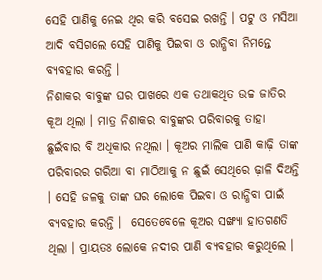ସେହି ପାଣିକୁ ନେଇ ଥିର କରି ବସେଇ ରଖନ୍ତି । ପଟୁ ଓ ମସିଆ ଆଦି ବସିଗଲେ ସେହି ପାଣିକୁ ପିଇବା ଓ ରାନ୍ଧିବା ନିମନ୍ତେ ବ୍ୟବହାର କରନ୍ତି ।
ନିଶାକର ବାବୁଙ୍କ ଘର ପାଖରେ ଏକ ତଥାକଥିତ ଉଚ୍ଚ ଜାତିର କୂଅ ଥିଲା । ମାତ୍ର ନିଶାକର ବାବୁଙ୍କର ପରିବାରକୁ ତାହା ଛୁଇଁବାର ବି ଅଧିକାର ନଥିଲା । କୂଅର ମାଲିକ ପାଣି କାଢ଼ି ତାଙ୍କ ପରିବାରର ଗରିଆ ବା ମାଠିଆକୁ ନ ଛୁଇଁ ସେଥିରେ ଢ଼ାଳି ଦିଅନ୍ତି । ସେହି ଜଳକୁ ତାଙ୍କ ଘର ଲୋକେ ପିଇବା ଓ ରାନ୍ଧିବା ପାଇଁ ବ୍ୟବହାର କରନ୍ତି ।  ସେତେବେଳେ କୂଅର ସଙ୍ଖ୍ୟା ହାତଗଣତି ଥିଲା । ପ୍ରାୟତଃ ଲୋକେ ନଦୀର ପାଣି ବ୍ୟବହାର କରୁଥିଲେ ।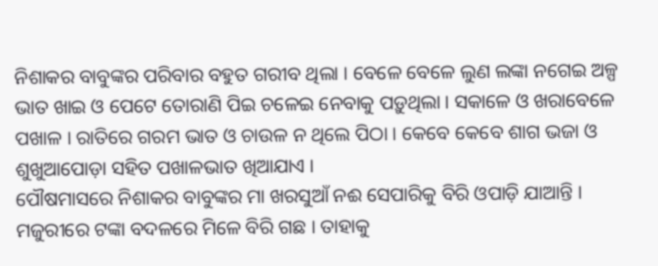ନିଶାକର ବାବୁଙ୍କର ପରିବାର ବହୁତ ଗରୀବ ଥିଲା । ବେଳେ ବେଳେ ଲୁଣ ଲଙ୍କା ନଗେଇ ଅଳ୍ପ ଭାତ ଖାଇ ଓ ପେଟେ ତୋରାଣି ପିଇ ଚଳେଇ ନେବାକୁ ପଡ଼ୁଥିଲା । ସକାଳେ ଓ ଖରାବେଳେ ପଖାଳ । ରାତିରେ ଗରମ ଭାତ ଓ ଚାଉଳ ନ ଥିଲେ ପିଠା । କେବେ କେବେ ଶାଗ ଭଜା ଓ ଶୁଖୁଆପୋଡ଼ା ସହିତ ପଖାଳଭାତ ଖିଆଯାଏ ।
ପୌଷମାସରେ ନିଶାକର ବାବୁଙ୍କର ମା ଖରସୁଆଁ ନଈ ସେପାରିକୁ ବିରି ଓପାଡ଼ି ଯାଆନ୍ତି । ମଜୁରୀରେ ଟଙ୍କା ବଦଳରେ ମିଳେ ବିରି ଗଛ । ତାହାକୁ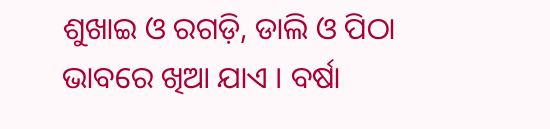ଶୁଖାଇ ଓ ରଗଡ଼ି, ଡାଲି ଓ ପିଠା ଭାବରେ ଖିଆ ଯାଏ । ବର୍ଷା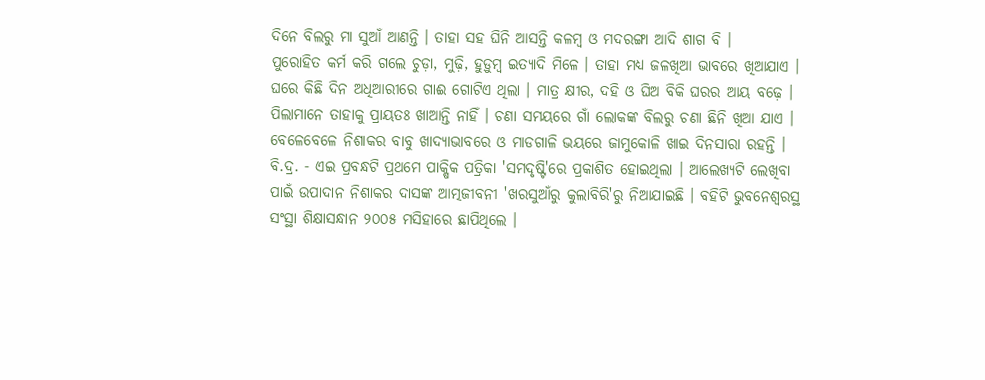ଦିନେ ବିଲରୁ ମା ସୁଆଁ ଆଣନ୍ତି । ତାହା ସହ ଘିନି ଆସନ୍ତି କଳମ୍ବ ଓ ମଦରଙ୍ଗା ଆଦି ଶାଗ ବି ।
ପୁରୋହିତ କର୍ମ କରି ଗଲେ ଚୁଡ଼ା, ମୁଢ଼ି, ହୁଡ଼ୁମ୍ବ ଇତ୍ୟାଦି ମିଳେ । ତାହା ମଧ୍ୟ ଜଳଖିଆ ଭାବରେ ଖିଆଯାଏ । ଘରେ କିଛି ଦିନ ଅଧିଆରୀରେ ଗାଈ ଗୋଟିଏ ଥିଲା । ମାତ୍ର କ୍ଷୀର, ଦହି ଓ ଘିଅ ବିକି ଘରର ଆୟ ବଢ଼େ । ପିଲାମାନେ ତାହାକୁ ପ୍ରାୟତଃ ଖାଆନ୍ତି ନାହିଁ । ଚଣା ସମୟରେ ଗାଁ ଲୋକଙ୍କ ବିଲରୁ ଚଣା ଛିନି ଖିଆ ଯାଏ । ବେଳେବେଳେ ନିଶାକର ବାବୁ ଖାଦ୍ୟାଭାବରେ ଓ ମାଡଗାଳି ଭୟରେ ଜାମୁକୋଳି ଖାଇ ଦିନସାରା ରହନ୍ତି ।
ବି.ଦ୍ର. - ଏଇ ପ୍ରବନ୍ଧଟି ପ୍ରଥମେ ପାକ୍ଷିକ ପତ୍ରିକା 'ସମଦୃଷ୍ଟି'ରେ ପ୍ରକାଶିତ ହୋଇଥିଲା । ଆଲେଖ୍ୟଟି ଲେଖିବା ପାଇଁ ଉପାଦାନ ନିଶାକର ଦାସଙ୍କ ଆତ୍ମଜୀବନୀ 'ଖରସୁଆଁରୁ କୁଲାବିରି'ରୁ ନିଆଯାଇଛି । ବହିଟି ଭୁବନେଶ୍ୱରସ୍ଥ ସଂସ୍ଥା ଶିକ୍ଷାସନ୍ଧାନ ୨୦୦୫ ମସିହାରେ ଛାପିଥିଲେ ।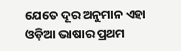ଯେତେ ଦୂର ଅନୁମାନ ଏହା ଓଡ଼ିଆ ଭାଷାର ପ୍ରଥମ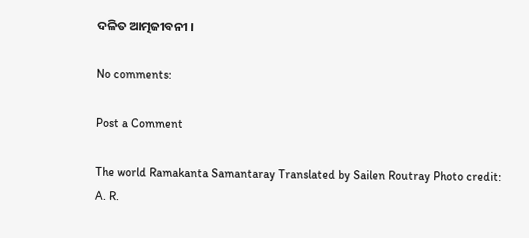ଦଳିତ ଆତ୍ମଜୀବନୀ ।

No comments:

Post a Comment

The world Ramakanta Samantaray Translated by Sailen Routray Photo credit: A. R.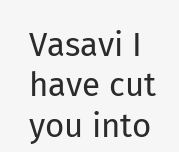Vasavi I have cut you into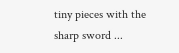tiny pieces with the sharp sword ...